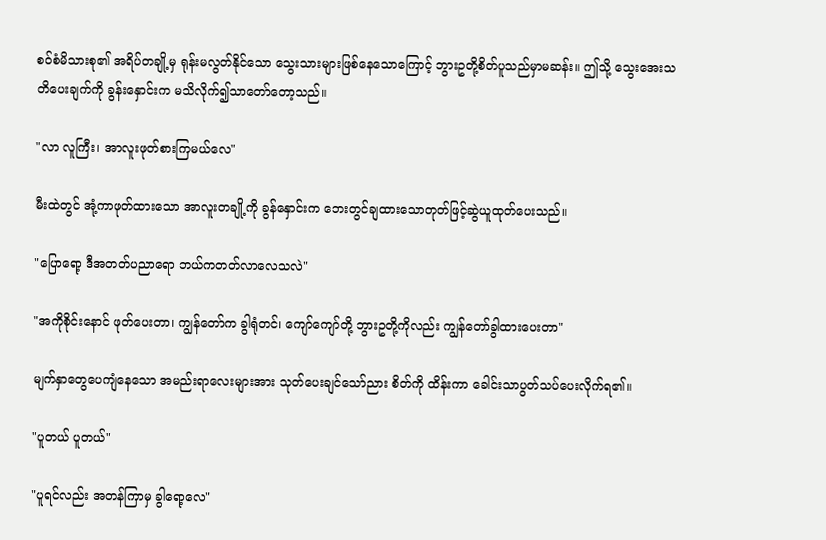စဝ်စံမိသားစု၏ အရိပ်တချို့မှ ရုန်းမလွတ်နိုင်သော သွေးသားများဖြစ်နေသောကြောင့် ဘွားဥတို့စိတ်ပူသည်မှာမဆန်း။ ဤသို့ သွေးအေးသတိပေးချက်ကို ခွန်းနှောင်းက မသိလိုက်၍သာတော်တော့သည်။

"လာ လူကြီး၊ အာလူးဖုတ်စားကြမယ်လေ"

မီးထဲတွင် အုံ့ကာဖုတ်ထားသော အာလူးတချို့ကို ခွန်နှောင်းက ဘေးတွင်ချထားသောတုတ်ဖြင့်ဆွဲယူထုတ်ပေးသည်။

"ပြောရော့ ဒီအတတ်ပညာရော ဘယ်ကတတ်လာလေသလဲ"

"အကိုစိုင်းနောင် ဖုတ်ပေးတာ၊ ကျွန်တော်က ခွါရုံတင်၊ ကျော်ကျော်တို့ ဘွားဥတို့ကိုလည်း ကျွန်တော်ခွါထားပေးတာ"

မျက်နှာတွေပေကျံနေသော အမည်းရာလေးများအား သုတ်ပေးချင်သော်ညား စိတ်ကို ထိန်းကာ ခေါင်းသာပွတ်သပ်ပေးလိုက်ရ၏။

"ပူတယ် ပူတယ်"

"ပူရင်လည်း အတန်ကြာမှ ခွါရော့လေ"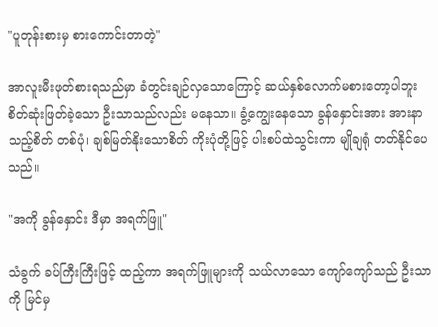"ပူတုန်းစားမှ စားကောင်းတာတဲ့"

အာလူးမီးဖုတ်စားရသည်မှာ ခံတွင်းချဉ်လှသောကြောင့် ဆယ်နှစ်လောက်မစားတော့ပါဘူး စိတ်ဆုံးဖြတ်ခဲ့သော ဦးသာသည်လည်း မနေသာ။ ခွံ့ကျွေးနေသော ခွန်နှောင်းအား အားနာသည့်စိတ် တစ်ပုံ၊ ချစ်မြတ်နိုးသောစိတ် ကိုးပုံတို့ဖြင့် ပါးစပ်ထဲသွင်းကာ မျိုချရုံ တတ်နိုင်ပေသည်။

"အကို ခွန်နှောင်း ဒီမှာ အရက်ဖြူ"

သံခွက် ခပ်ကြီးကြီးဖြင့် ထည့်ကာ အရက်ဖြူများကို သယ်လာသော ကျော်ကျော်သည် ဦးသာကို မြင်မှ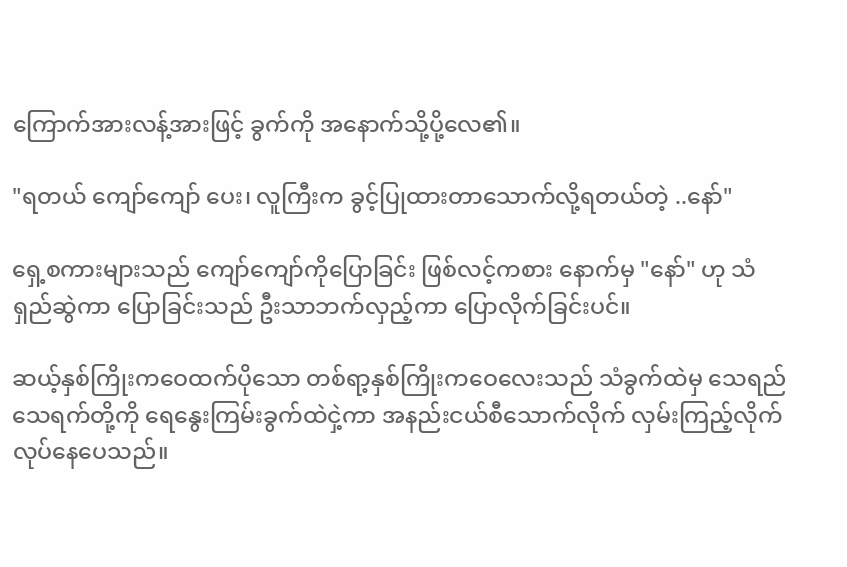ကြောက်အားလန့်အားဖြင့် ခွက်ကို အနောက်သို့ပို့လေ၏။

"ရတယ် ကျော်ကျော် ပေး၊ လူကြီးက ခွင့်ပြုထားတာသောက်လို့ရတယ်တဲ့ ..နော်"

ရှေ့စကားများသည် ကျော်ကျော်ကိုပြောခြင်း ဖြစ်လင့်ကစား နောက်မှ "နော်" ဟု သံရှည်ဆွဲကာ ပြောခြင်းသည် ဦးသာဘက်လှည့်ကာ ပြောလိုက်ခြင်းပင်။

ဆယ့်နှစ်ကြိုးကဝေထက်ပိုသော တစ်ရာ့နှစ်ကြိုးကဝေလေးသည် သံခွက်ထဲမှ သေရည်သေရက်တို့ကို ရေနွေးကြမ်းခွက်ထဲငှဲ့ကာ အနည်းငယ်စီသောက်လိုက် လှမ်းကြည့်လိုက်လုပ်နေပေသည်။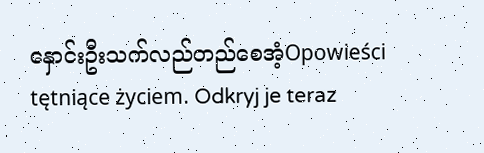နှောင်းဦးသက်လည်တည်စေအံ့Opowieści tętniące życiem. Odkryj je teraz